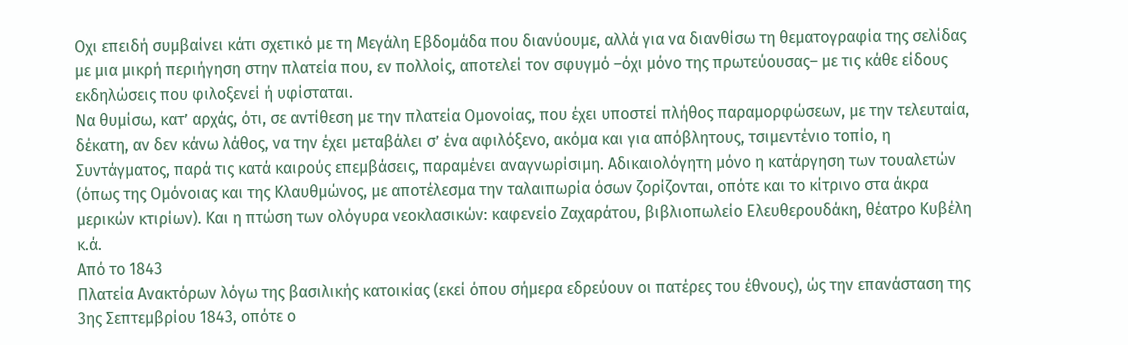Οχι επειδή συμβαίνει κάτι σχετικό με τη Μεγάλη Εβδομάδα που διανύουμε, αλλά για να διανθίσω τη θεματογραφία της σελίδας με μια μικρή περιήγηση στην πλατεία που, εν πολλοίς, αποτελεί τον σφυγμό –όχι μόνο της πρωτεύουσας– με τις κάθε είδους εκδηλώσεις που φιλοξενεί ή υφίσταται.
Να θυμίσω, κατ’ αρχάς, ότι, σε αντίθεση με την πλατεία Ομονοίας, που έχει υποστεί πλήθος παραμορφώσεων, με την τελευταία, δέκατη, αν δεν κάνω λάθος, να την έχει μεταβάλει σ’ ένα αφιλόξενο, ακόμα και για απόβλητους, τσιμεντένιο τοπίο, η Συντάγματος, παρά τις κατά καιρούς επεμβάσεις, παραμένει αναγνωρίσιμη. Αδικαιολόγητη μόνο η κατάργηση των τουαλετών (όπως της Ομόνοιας και της Κλαυθμώνος, με αποτέλεσμα την ταλαιπωρία όσων ζορίζονται, οπότε και το κίτρινο στα άκρα μερικών κτιρίων). Και η πτώση των ολόγυρα νεοκλασικών: καφενείο Ζαχαράτου, βιβλιοπωλείο Ελευθερουδάκη, θέατρο Κυβέλη κ.ά.
Από το 1843
Πλατεία Ανακτόρων λόγω της βασιλικής κατοικίας (εκεί όπου σήμερα εδρεύουν οι πατέρες του έθνους), ώς την επανάσταση της 3ης Σεπτεμβρίου 1843, οπότε ο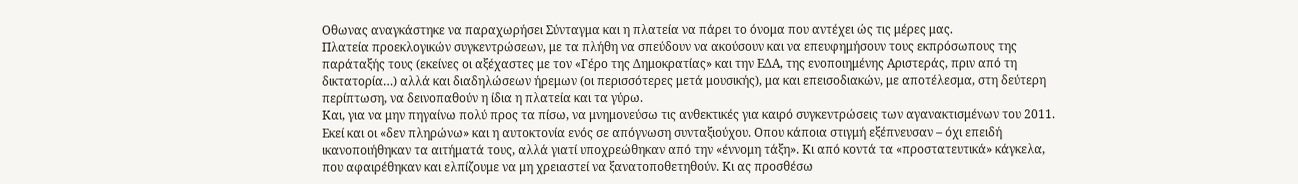Οθωνας αναγκάστηκε να παραχωρήσει Σύνταγμα και η πλατεία να πάρει το όνομα που αντέχει ώς τις μέρες μας.
Πλατεία προεκλογικών συγκεντρώσεων, με τα πλήθη να σπεύδουν να ακούσουν και να επευφημήσουν τους εκπρόσωπους της παράταξής τους (εκείνες οι αξέχαστες με τον «Γέρο της Δημοκρατίας» και την ΕΔΑ, της ενοποιημένης Αριστεράς, πριν από τη δικτατορία…) αλλά και διαδηλώσεων ήρεμων (οι περισσότερες μετά μουσικής), μα και επεισοδιακών, με αποτέλεσμα, στη δεύτερη περίπτωση, να δεινοπαθούν η ίδια η πλατεία και τα γύρω.
Και, για να μην πηγαίνω πολύ προς τα πίσω, να μνημονεύσω τις ανθεκτικές για καιρό συγκεντρώσεις των αγανακτισμένων του 2011. Εκεί και οι «δεν πληρώνω» και η αυτοκτονία ενός σε απόγνωση συνταξιούχου. Οπου κάποια στιγμή εξέπνευσαν – όχι επειδή ικανοποιήθηκαν τα αιτήματά τους, αλλά γιατί υποχρεώθηκαν από την «έννομη τάξη». Κι από κοντά τα «προστατευτικά» κάγκελα, που αφαιρέθηκαν και ελπίζουμε να μη χρειαστεί να ξανατοποθετηθούν. Κι ας προσθέσω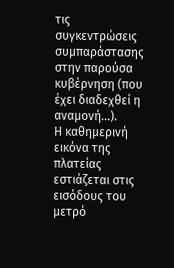τις συγκεντρώσεις συμπαράστασης στην παρούσα κυβέρνηση (που έχει διαδεχθεί η αναμονή…).
Η καθημερινή εικόνα της πλατείας εστιάζεται στις εισόδους του μετρό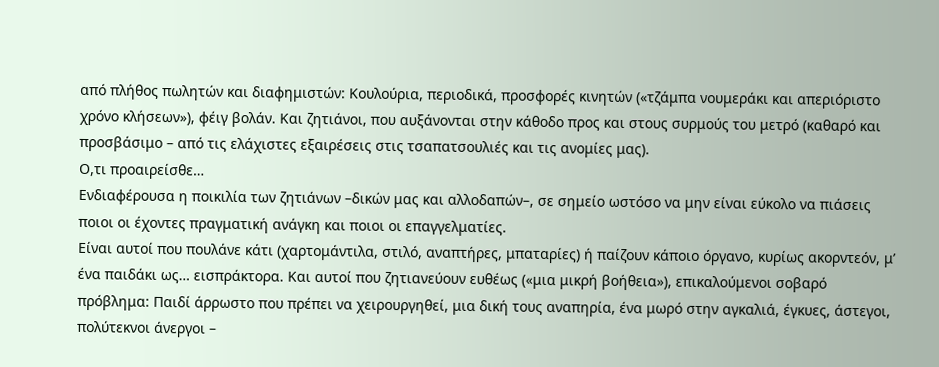από πλήθος πωλητών και διαφημιστών: Κουλούρια, περιοδικά, προσφορές κινητών («τζάμπα νουμεράκι και απεριόριστο χρόνο κλήσεων»), φέιγ βολάν. Και ζητιάνοι, που αυξάνονται στην κάθοδο προς και στους συρμούς του μετρό (καθαρό και προσβάσιμο – από τις ελάχιστες εξαιρέσεις στις τσαπατσουλιές και τις ανομίες μας).
Ο,τι προαιρείσθε…
Ενδιαφέρουσα η ποικιλία των ζητιάνων –δικών μας και αλλοδαπών–, σε σημείο ωστόσο να μην είναι εύκολο να πιάσεις ποιοι οι έχοντες πραγματική ανάγκη και ποιοι οι επαγγελματίες.
Είναι αυτοί που πουλάνε κάτι (χαρτομάντιλα, στιλό, αναπτήρες, μπαταρίες) ή παίζουν κάποιο όργανο, κυρίως ακορντεόν, μ’ ένα παιδάκι ως… εισπράκτορα. Και αυτοί που ζητιανεύουν ευθέως («μια μικρή βοήθεια»), επικαλούμενοι σοβαρό πρόβλημα: Παιδί άρρωστο που πρέπει να χειρουργηθεί, μια δική τους αναπηρία, ένα μωρό στην αγκαλιά, έγκυες, άστεγοι, πολύτεκνοι άνεργοι –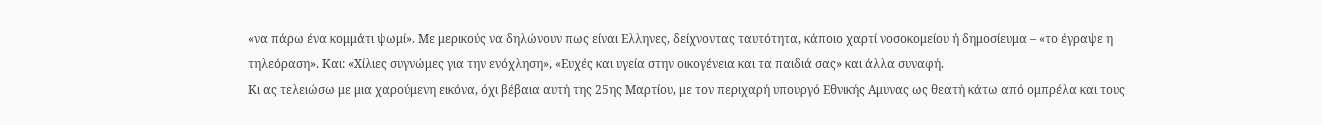«να πάρω ένα κομμάτι ψωμί». Με μερικούς να δηλώνουν πως είναι Ελληνες, δείχνοντας ταυτότητα, κάποιο χαρτί νοσοκομείου ή δημοσίευμα – «το έγραψε η τηλεόραση». Και: «Χίλιες συγνώμες για την ενόχληση», «Ευχές και υγεία στην οικογένεια και τα παιδιά σας» και άλλα συναφή.
Κι ας τελειώσω με μια χαρούμενη εικόνα, όχι βέβαια αυτή της 25ης Μαρτίου, με τον περιχαρή υπουργό Εθνικής Αμυνας ως θεατή κάτω από ομπρέλα και τους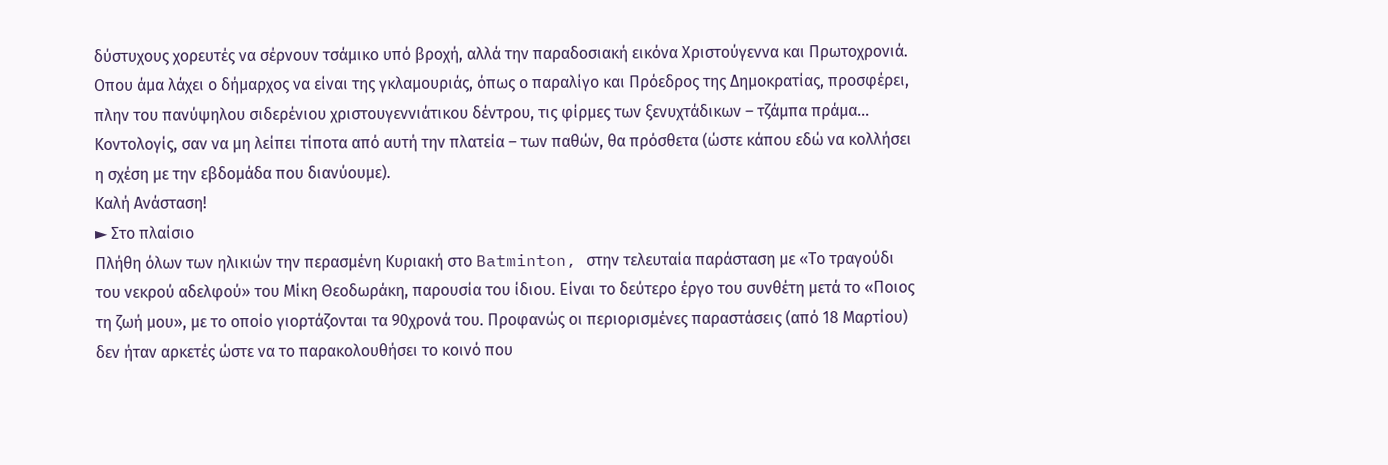δύστυχους χορευτές να σέρνουν τσάμικο υπό βροχή, αλλά την παραδοσιακή εικόνα Χριστούγεννα και Πρωτοχρονιά. Οπου άμα λάχει ο δήμαρχος να είναι της γκλαμουριάς, όπως ο παραλίγο και Πρόεδρος της Δημοκρατίας, προσφέρει, πλην του πανύψηλου σιδερένιου χριστουγεννιάτικου δέντρου, τις φίρμες των ξενυχτάδικων – τζάμπα πράμα…
Κοντολογίς, σαν να μη λείπει τίποτα από αυτή την πλατεία – των παθών, θα πρόσθετα (ώστε κάπου εδώ να κολλήσει η σχέση με την εβδομάδα που διανύουμε).
Καλή Ανάσταση!
► Στο πλαίσιο
Πλήθη όλων των ηλικιών την περασμένη Κυριακή στο Batminton, στην τελευταία παράσταση με «Το τραγούδι του νεκρού αδελφού» του Μίκη Θεοδωράκη, παρουσία του ίδιου. Είναι το δεύτερο έργο του συνθέτη μετά το «Ποιος τη ζωή μου», με το οποίο γιορτάζονται τα 90χρονά του. Προφανώς οι περιορισμένες παραστάσεις (από 18 Μαρτίου) δεν ήταν αρκετές ώστε να το παρακολουθήσει το κοινό που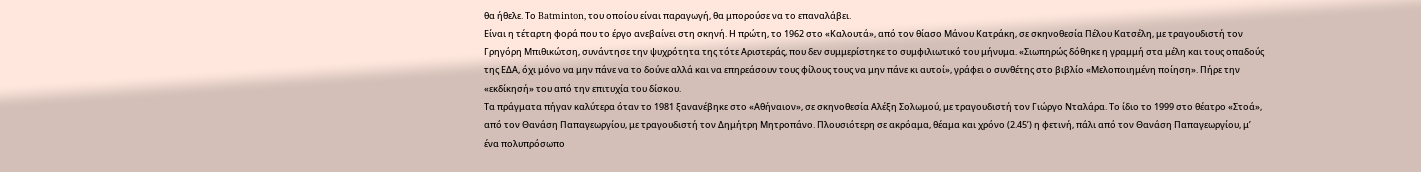θα ήθελε. Το Batminton, του οποίου είναι παραγωγή, θα μπορούσε να το επαναλάβει.
Είναι η τέταρτη φορά που το έργο ανεβαίνει στη σκηνή. Η πρώτη, το 1962 στο «Καλουτά», από τον θίασο Μάνου Κατράκη, σε σκηνοθεσία Πέλου Κατσέλη, με τραγουδιστή τον Γρηγόρη Μπιθικώτση, συνάντησε την ψυχρότητα της τότε Αριστεράς, που δεν συμμερίστηκε το συμφιλιωτικό του μήνυμα. «Σιωπηρώς δόθηκε η γραμμή στα μέλη και τους οπαδούς της ΕΔΑ, όχι μόνο να μην πάνε να το δούνε αλλά και να επηρεάσουν τους φίλους τους να μην πάνε κι αυτοί», γράφει ο συνθέτης στο βιβλίο «Μελοποιημένη ποίηση». Πήρε την «εκδίκησή» του από την επιτυχία του δίσκου.
Τα πράγματα πήγαν καλύτερα όταν το 1981 ξανανέβηκε στο «Αθήναιον», σε σκηνοθεσία Αλέξη Σολωμού, με τραγουδιστή τον Γιώργο Νταλάρα. Το ίδιο το 1999 στο θέατρο «Στοά», από τον Θανάση Παπαγεωργίου, με τραγουδιστή τον Δημήτρη Μητροπάνο. Πλουσιότερη σε ακρόαμα, θέαμα και χρόνο (2.45’) η φετινή, πάλι από τον Θανάση Παπαγεωργίου, μ’ ένα πολυπρόσωπο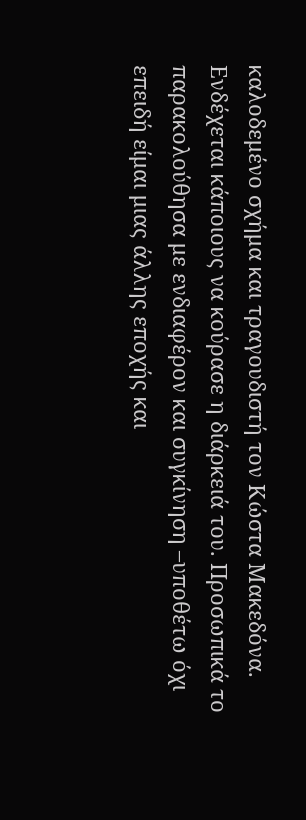καλοδεμένο σχήμα και τραγουδιστή τον Κώστα Μακεδόνα. Ενδέχεται κάποιους να κούρασε η διάρκειά του. Προσωπικά το παρακολούθησα με ενδιαφέρον και συγκίνηση –υποθέτω όχι επειδή είμαι μιας άλλης εποχής και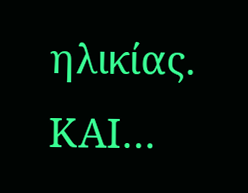ηλικίας.
ΚΑΙ…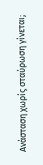Ανάσταση χωρίς σταύρωση γίνεται;